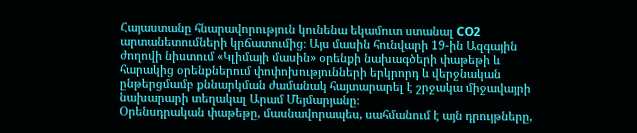Հայաստանը հնարավորություն կունենա եկամուտ ստանալ CO2 արտանետումների կրճատումից։ Այս մասին հունվարի 19-ին Ազգային ժողովի նիստում «Կլիմայի մասին» օրենքի նախագծերի փաթեթի և հարակից օրենքներում փոփոխությունների երկրորդ և վերջնական ընթերցմամբ քննարկման ժամանակ հայտարարել է շրջակա միջավայրի նախարարի տեղակալ Արամ Մեյմարյանը։
Օրենսդրական փաթեթը, մասնավորապես, սահմանում է այն դրույթները,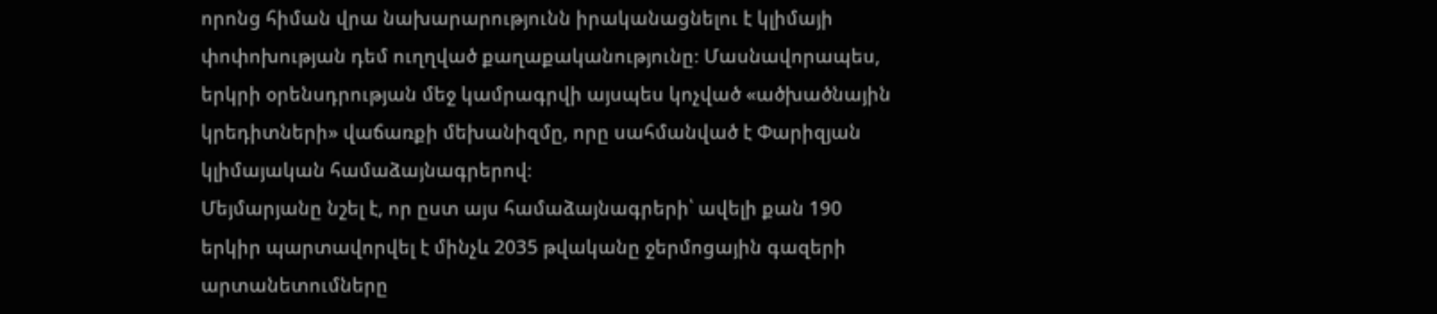որոնց հիման վրա նախարարությունն իրականացնելու է կլիմայի փոփոխության դեմ ուղղված քաղաքականությունը։ Մասնավորապես, երկրի օրենսդրության մեջ կամրագրվի այսպես կոչված «ածխածնային կրեդիտների» վաճառքի մեխանիզմը, որը սահմանված է Փարիզյան կլիմայական համաձայնագրերով։
Մեյմարյանը նշել է, որ ըստ այս համաձայնագրերի՝ ավելի քան 190 երկիր պարտավորվել է մինչև 2035 թվականը ջերմոցային գազերի արտանետումները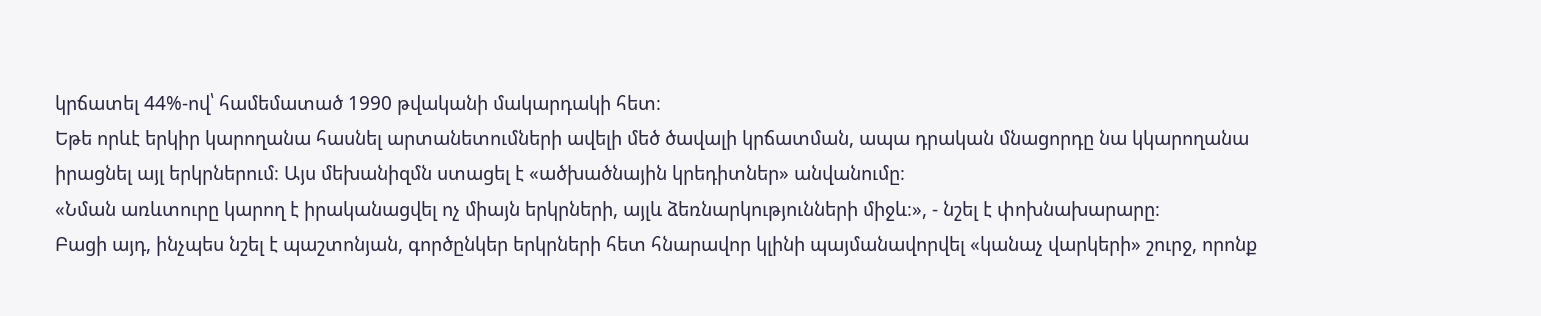կրճատել 44%-ով՝ համեմատած 1990 թվականի մակարդակի հետ։
Եթե որևէ երկիր կարողանա հասնել արտանետումների ավելի մեծ ծավալի կրճատման, ապա դրական մնացորդը նա կկարողանա իրացնել այլ երկրներում։ Այս մեխանիզմն ստացել է «ածխածնային կրեդիտներ» անվանումը։
«Նման առևտուրը կարող է իրականացվել ոչ միայն երկրների, այլև ձեռնարկությունների միջև։», - նշել է փոխնախարարը։
Բացի այդ, ինչպես նշել է պաշտոնյան, գործընկեր երկրների հետ հնարավոր կլինի պայմանավորվել «կանաչ վարկերի» շուրջ, որոնք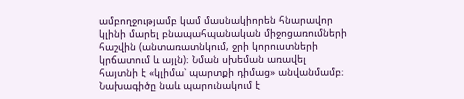ամբողջությամբ կամ մասնակիորեն հնարավոր կլինի մարել բնապահպանական միջոցառումների հաշվին (անտառատնկում, ջրի կորուստների կրճատում և այլն)։ Նման սխեման առավել հայտնի է «կլիմա՝ պարտքի դիմաց» անվանմամբ։
Նախագիծը նաև պարունակում է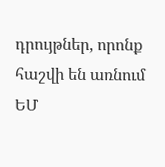դրույթներ, որոնք հաշվի են առնում ԵՄ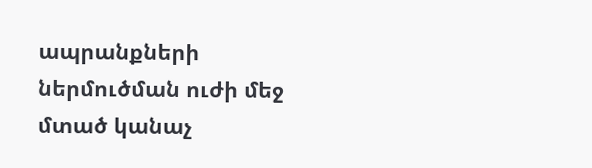ապրանքների ներմուծման ուժի մեջ մտած կանաչ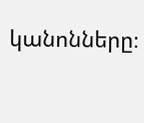կանոնները։